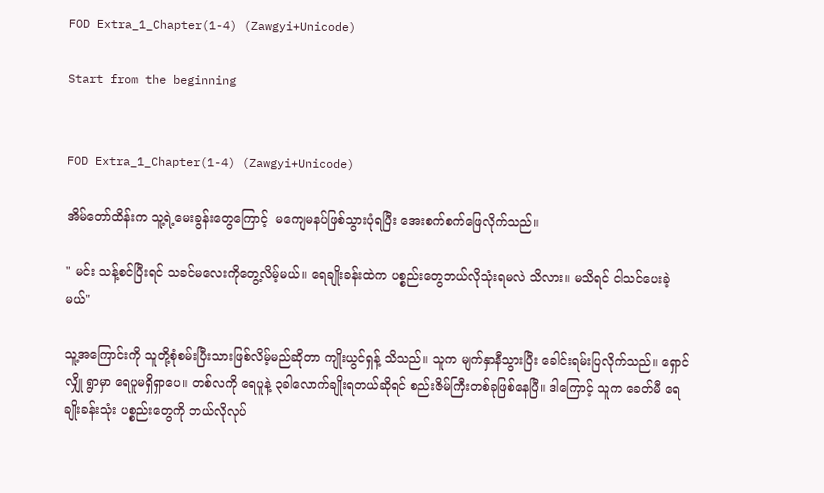FOD Extra_1_Chapter(1-4) (Zawgyi+Unicode)

Start from the beginning


FOD Extra_1_Chapter(1-4) (Zawgyi+Unicode)

အိမ်တော်ထိန်းက သူ့ရဲ့မေးခွန်းတွေကြောင့်  မကျေမနပ်ဖြစ်သွားပုံရပြီး အေးစက်စက်ဖြေလိုက်သည်။

" မင်း သန့်စင်ပြီးရင် သခင်မလေးကိုတွေ့လိမ့်မယ်။ ရေချိုးခန်းထဲက ပစ္စည်းတွေဘယ်လိုသုံးရမလဲ သိလား။ မသိရင် ငါသင်ပေးခဲ့မယ်"

သူ့အကြောင်းကို သူတို့စုံစမ်းပြီးသားဖြစ်လိမ့်မည်ဆိုတာ ကျိုးယွင်ရှန့် သိသည်။ သူက မျက်နှာနီသွားပြီး ခေါင်းရမ်းပြလိုက်သည်။ ရှောင်လျှို ရွာမှာ ရေပူမရှိရှာပေ။ တစ်လကို ရေပူနဲ့ ၃ခါလောက်ချိုးရတယ်ဆိုရင် စည်းဇိမ်ကြီးတစ်ခုဖြစ်နေပြီ။ ဒါကြောင့် သူက ခေတ်မီ ရေချိုးခန်းသုံး ပစ္စည်းတွေကို ဘယ်လိုလုပ်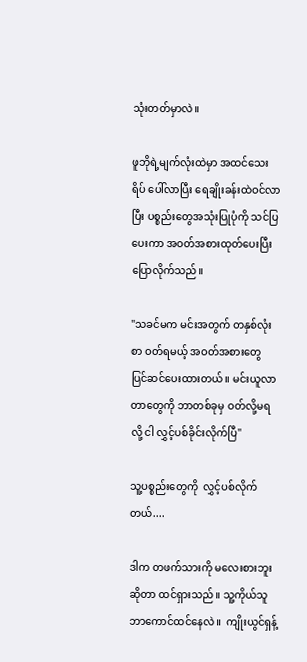သုံးတတ်မှာလဲ။

ဖူဘိုရဲ့မျက်လုံးထဲမှာ အထင်သေးရိပ် ပေါ်လာပြီး ရေချိုးခန်းထဲဝင်လာပြီး ပစ္စည်းတွေအသုံးပြုပုံကို သင်ပြပေးကာ အဝတ်အစားထုတ်ပေးပြီး ပြောလိုက်သည်။

"သခင်မက မင်းအတွက် တနှစ်လုံးစာ ဝတ်ရမယ့် အဝတ်အစားတွေ ပြင်ဆင်ပေးထားတယ်။ မင်းယူလာတာတွေကို ဘာတစ်ခုမှ ဝတ်လို့မရလို့ ငါ လွှင့်ပစ်ခိုင်းလိုက်ပြီ"

သူ့ပစ္စည်းတွေကို  လွှင့်ပစ်လိုက်တယ်....

ဒါက တဖက်သားကို မလေးစားဘူးဆိုတာ ထင်ရှားသည်။ သူ့ကိုယ်သူ ဘာကောင်ထင်နေလဲ။  ကျိုးယွင်ရှန့်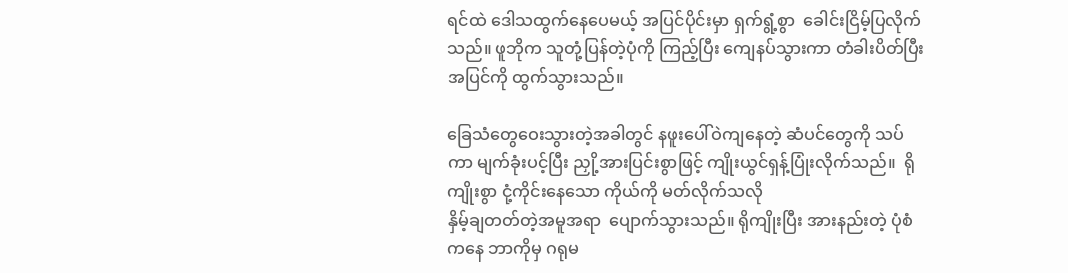ရင်ထဲ ဒေါသထွက်နေပေမယ့် အပြင်ပိုင်းမှာ ရှက်ရွံ့စွာ  ခေါင်းငြိမ့်ပြလိုက်သည်။ ဖူဘိုက သူတုံ့ပြန်တဲ့ပုံကို ကြည့်ပြီး ကျေနပ်သွားကာ တံခါးပိတ်ပြီး  အပြင်ကို ထွက်သွားသည်။

ခြေသံတွေဝေးသွားတဲ့အခါတွင် နဖူးပေါ်ဝဲကျနေတဲ့ ဆံပင်တွေကို သပ်ကာ မျက်ခုံးပင့်ပြီး ညှို့အားပြင်းစွာဖြင့် ကျိုးယွင်ရှန့်ပြုံးလိုက်သည်။  ရိုကျိုးစွာ ငုံ့ကိုင်းနေသော ကိုယ်ကို မတ်လိုက်သလို
နှိမ့်ချတတ်တဲ့အမူအရာ  ပျောက်သွားသည်။ ရိုကျိုးပြီး အားနည်းတဲ့ ပုံစံကနေ ဘာကိုမှ ဂရုမ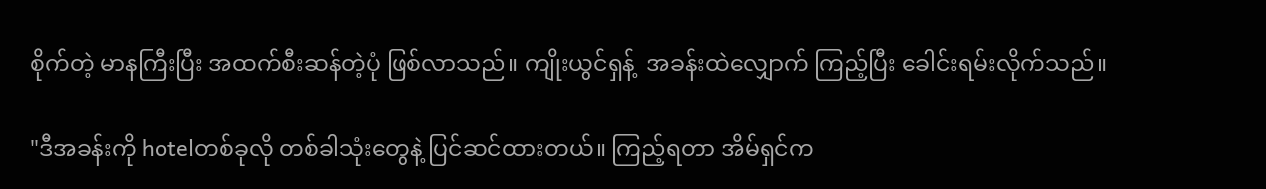စိုက်တဲ့ မာနကြီးပြီး အထက်စီးဆန်တဲ့ပုံ ဖြစ်လာသည်။ ကျိုးယွင်ရှန့်  အခန်းထဲလျှောက် ကြည့်ပြီး ခေါင်းရမ်းလိုက်သည်။

"ဒီအခန်းကို hotelတစ်ခုလို တစ်ခါသုံးတွေနဲ့ ပြင်ဆင်ထားတယ်။ ကြည့်ရတာ အိမ်ရှင်က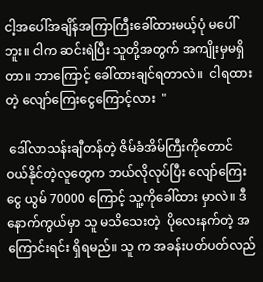ငါ့အပေါ်အချိန်အကြာကြီးခေါ်ထားမယ့်ပုံ မပေါ်ဘူး။ ငါက ဆင်းရဲပြီး သူတို့အတွက် အကျိုးမှမရှိတာ။ ဘာကြောင့် ခေါ်ထားချင်ရတာလဲ။  ငါရထားတဲ့ လျော်ကြေးငွေကြောင့်လား  "

 ဒေါ်လာသန်းချီတန်တဲ့ ဇိမ်ခံအိမ်ကြီးကိုတောင် ဝယ်နိုင်တဲ့လူတွေက ဘယ်လိုလုပ်ပြီး လျော်ကြေးငွေ ယွမ် 70000 ကြောင့် သူ့ကိုခေါ်ထား မှာလဲ။ ဒီနောက်ကွယ်မှာ သူ မသိသေးတဲ့  ပိုလေးနက်တဲ့ အကြောင်းရင်း ရှိရမည်။ သူ က အခန်းပတ်ပတ်လည်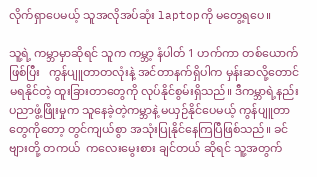လိုက်ရှာပေမယ့် သူအလိုအပ်ဆုံး laptopကို မတွေ့ရပေ။

သူ့ရဲ့ ကမ္ဘာမှာဆိုရင် သူက ကမ္ဘာ့ နံပါတ် 1 ဟက်ကာ တစ်ယောက်ဖြစ်ပြီး   ကွန်ပျူတာတလုံးနဲ့ အင်တာနက်ရှိပါက မှန်းဆလို့တောင်မရနိုင်တဲ့ ထူးခြားတာတွေကို လုပ်နိုင်စွမ်းရှိသည်။ ဒီကမ္ဘာရဲ့နည်းပညာဖွံ့ဖြိုးမှုက သူနေခဲ့တဲ့ကမ္ဘာနဲ့ မယှဉ်နိုင်ပေမယ့် ကွန်ပျူတာတွေကိုတော့ တွင်ကျယ်စွာ အသုံးပြုနိုင်နေကြပြီဖြစ်သည်။ ခင်ဗျားတို့ တကယ်  ကလေးမွေးစား ချင်တယ် ဆိုရင် သူ့အတွက်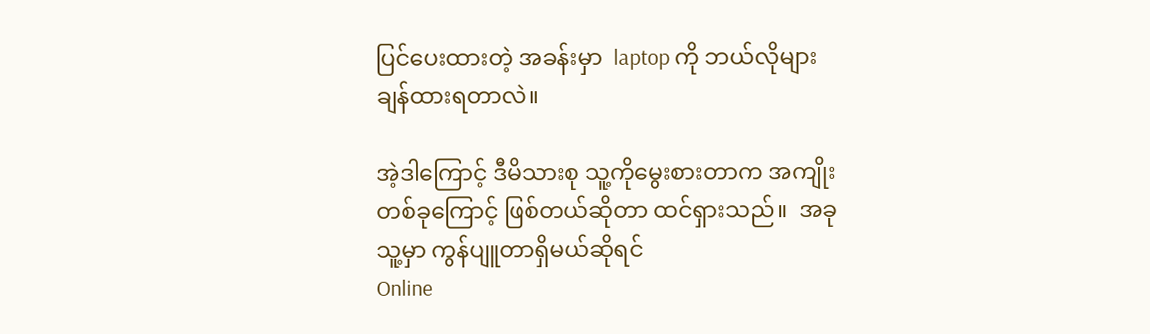ပြင်ပေးထားတဲ့ အခန်းမှာ  laptop ကို ဘယ်လိုများ ချန်ထားရတာလဲ။

အဲ့ဒါကြောင့် ဒီမိသားစု သူ့ကိုမွေးစားတာက အကျိုး တစ်ခုကြောင့် ဖြစ်တယ်ဆိုတာ ထင်ရှားသည်။  အခု သူ့မှာ ကွန်ပျူတာရှိမယ်ဆိုရင်
Online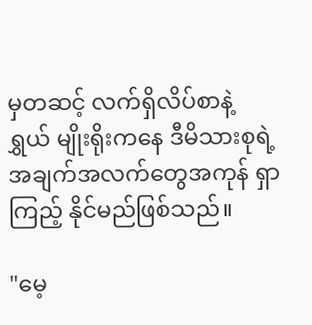မှတဆင့် လက်ရှိလိပ်စာနဲ့  ရွှယ် မျိုးရိုးကနေ ဒီမိသားစုရဲ့ အချက်အလက်တွေအကုန် ရှာကြည့် နိုင်မည်ဖြစ်သည်။

"မေ့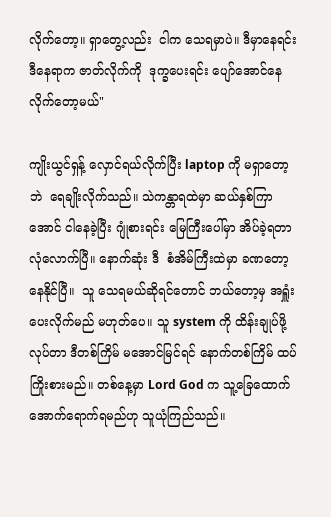လိုက်တော့။ ရှာတွေ့လည်း  ငါက သေရမှာပဲ။ ဒီမှာနေရင်း ဒီနေရာက ဇာတ်လိုက်ကို  ဒုက္ခပေးရင်း ပျော်အောင်နေလိုက်တော့မယ်"

ကျိုးယွင်ရှန့် လှောင်ရယ်လိုက်ပြီး laptop ကို မရှာတော့ဘဲ  ရေချိုးလိုက်သည်။ သဲကန္တာရထဲမှာ ဆယ်နှစ်ကြာအောင် ငါနေခဲ့ပြီး ဂျုံစားရင်း မြေကြီးပေါ်မှာ အိပ်ခဲ့ရတာ လုံလောက်ပြီ။ နောက်ဆုံး ဒီ  စံအိမ်ကြီးထဲမှာ ခဏတော့ နေနိုင်ပြီ။  သူ သေရမယ်ဆိုရင်တောင် ဘယ်တော့မှ အရှူံးပေးလိုက်မည် မဟုတ်ပေ။ သူ system ကို ထိန်းချုပ်ဖို့ လုပ်တာ ဒီတစ်ကြိမ် မအောင်မြင်ရင် နောက်တစ်ကြိမ် ထပ်ကြိုးစားမည်။ တစ်နေ့မှာ Lord God က သူ့ခြေထောက်အောက်ရောက်ရမည်ဟု သူယုံကြည်သည်။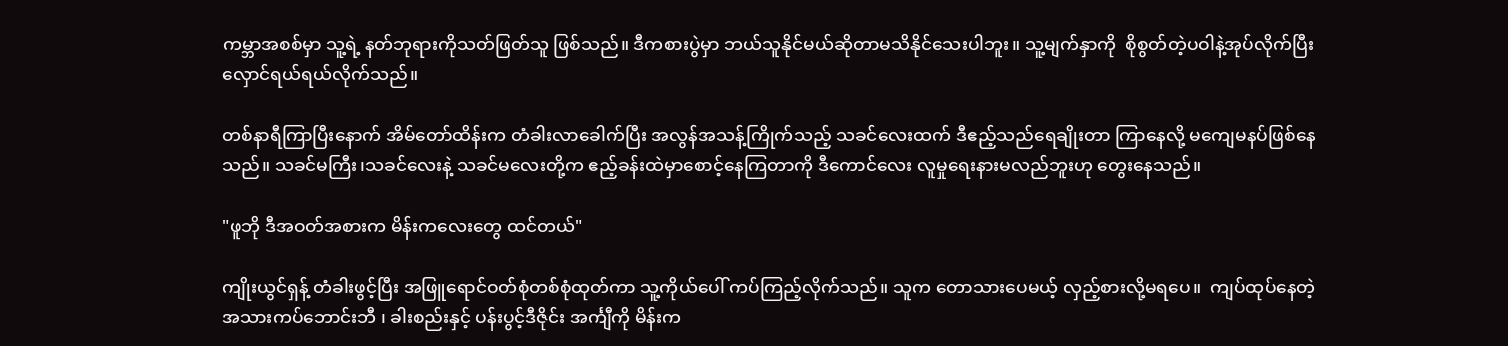ကမ္ဘာအစစ်မှာ သူ့ရဲ့ နတ်ဘုရားကိုသတ်ဖြတ်သူ ဖြစ်သည်။ ဒီကစားပွဲမှာ ဘယ်သူနိုင်မယ်ဆိုတာမသိနိုင်သေးပါဘူး။ သူ့မျက်နှာကို  စိုစွတ်တဲ့ပဝါနဲ့အုပ်လိုက်ပြီး လှောင်ရယ်ရယ်လိုက်သည်။

တစ်နာရီကြာပြီးနောက် အိမ်တော်ထိန်းက တံခါးလာခေါက်ပြီး အလွန်အသန့်ကြိုက်သည့် သခင်လေးထက် ဒီဧည့်သည်ရေချိုးတာ ကြာနေလို့ မကျေမနပ်ဖြစ်နေသည်။ သခင်မကြီး၊သခင်လေးနဲ့ သခင်မလေးတို့က ဧည့်ခန်းထဲမှာစောင့်နေကြတာကို ဒီကောင်လေး လူမှုရေးနားမလည်ဘူးဟု တွေးနေသည်။

"ဖူဘို ဒီအဝတ်အစားက မိန်းကလေးတွေ ထင်တယ်"

ကျိုးယွင်ရှန့် တံခါးဖွင့်ပြီး အဖြူရောင်ဝတ်စုံတစ်စုံထုတ်ကာ သူ့ကိုယ်ပေါ် ကပ်ကြည့်လိုက်သည်။ သူက တောသားပေမယ့် လှည့်စားလို့မရပေ။  ကျပ်ထုပ်နေတဲ့ အသားကပ်ဘောင်းဘီ ၊ ခါးစည်းနှင့် ပန်းပွင့်ဒီဇိုင်း အင်္ကျီကို မိန်းက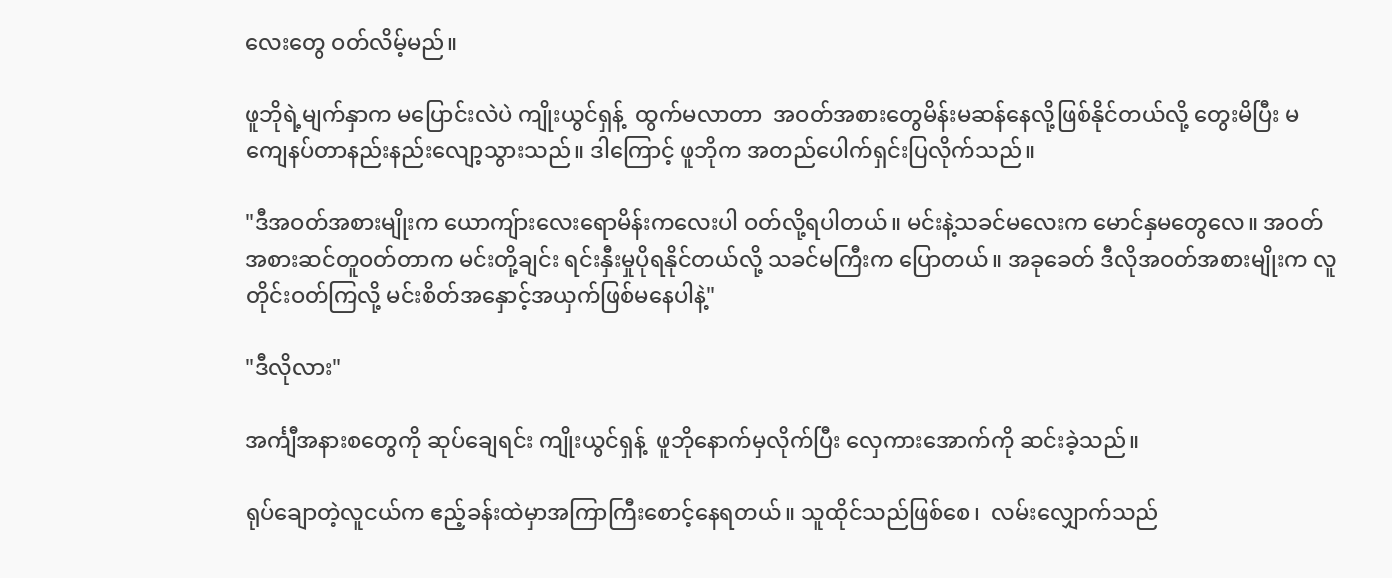လေးတွေ ဝတ်လိမ့်မည်။

ဖူဘိုရဲ့မျက်နှာက မပြောင်းလဲပဲ ကျိုးယွင်ရှန့်  ထွက်မလာတာ  အဝတ်အစားတွေမိန်းမဆန်နေလို့ဖြစ်နိုင်တယ်လို့ တွေးမိပြီး မကျေနပ်တာနည်းနည်းလျော့သွားသည်။ ဒါကြောင့် ဖူဘိုက အတည်ပေါက်ရှင်းပြလိုက်သည်။

"ဒီအဝတ်အစားမျိုးက ယောကျ်ားလေးရောမိန်းကလေးပါ ဝတ်လို့ရပါတယ်။ မင်းနဲ့သခင်မလေးက မောင်နှမတွေလေ။ အဝတ်အစားဆင်တူဝတ်တာက မင်းတို့ချင်း ရင်းနှီးမှုပိုရနိုင်တယ်လို့ သခင်မကြီးက ပြောတယ်။ အခုခေတ် ဒီလိုအဝတ်အစားမျိုးက လူတိုင်းဝတ်ကြလို့ မင်းစိတ်အနှောင့်အယှက်ဖြစ်မနေပါနဲ့"

"ဒီလိုလား"

အင်္ကျီအနားစတွေကို ဆုပ်ချေရင်း ကျိုးယွင်ရှန့်  ဖူဘိုနောက်မှလိုက်ပြီး လှေကားအောက်ကို ဆင်းခဲ့သည်။

ရုပ်ချောတဲ့လူငယ်က ဧည့်ခန်းထဲမှာအကြာကြီးစောင့်နေရတယ်။ သူထိုင်သည်ဖြစ်စေ၊  လမ်းလျှောက်သည်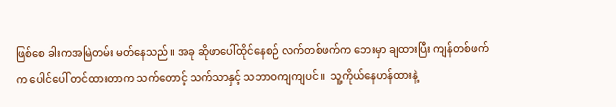ဖြစ်စေ ခါးကအမြဲတမ်း မတ်နေသည်။ အခု ဆိုဖာပေါ်ထိုင်နေစဉ် လက်တစ်ဖက်က ဘေးမှာ ချထားပြီး ကျန်တစ်ဖက်က ပေါင်ပေါ် တင်ထားတာက သက်တောင့် သက်သာနှင့် သဘာဝကျကျပင်။  သူ့ကိုယ်နေဟန်ထားနဲ့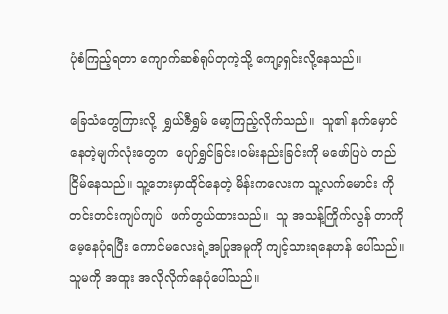ပုံစံကြည့်ရတာ ကျောက်ဆစ်ရုပ်တုကဲ့သို့ ကျော့ရှင်းလို့နေသည်။

ခြေသံတွေကြားလို့  ရွှယ်ဇီရွှမ် မော့ကြည့်လိုက်သည်။  သူ၏ နက်မှောင်နေတဲ့မျက်လုံးတွေက  ပျော်ရွှင်ခြင်း၊ဝမ်းနည်းခြင်းကို မဖော်ပြပဲ တည်ငြိမ်နေသည်။ သူ့ဘေးမှာထိုင်နေတဲ့ မိန်းကလေးက သူ့လက်မောင်း ကို  တင်းတင်းကျပ်ကျပ်  ဖက်တွယ်ထားသည်။  သူ အသန့်ကြိုက်လွန် တာကို မေ့နေပုံရပြီး ကောင်မလေးရဲ့အပြုအမူကို ကျင့်သားရနေဟန် ပေါ်သည်။ သူမကို အထူး အလိုလိုက်နေပုံပေါ်သည်။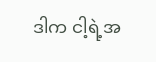ဒါက ငါ့ရဲ့အ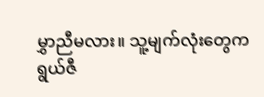မွှာညီမလား။ သူ့မျက်လုံးတွေက ရွယ်ဇီ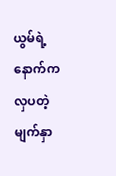ယွမ်ရဲ့ နောက်က  လှပတဲ့မျက်နှာ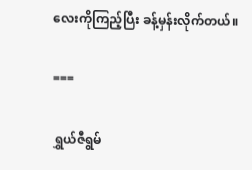လေးကိုကြည့်ပြီး ခန့်မှန်းလိုက်တယ်။

===

ရွှယ်ဇီရွမ်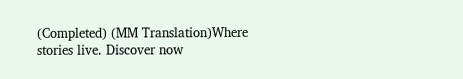(Completed) (MM Translation)Where stories live. Discover now